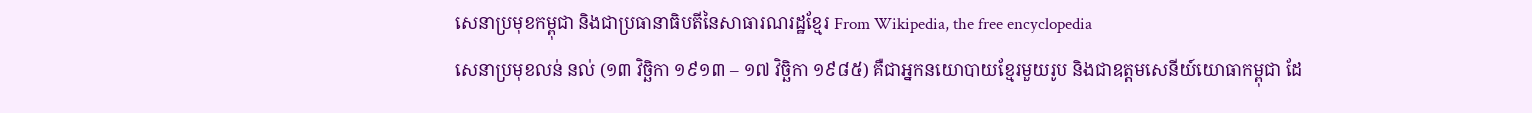សេនាប្រមុខកម្ពុជា និងជាប្រធានាធិបតីនៃសាធារណរដ្ឋខ្មែរ From Wikipedia, the free encyclopedia
សេនាប្រមុខលន់ នល់ (១៣ វិច្ឆិកា ១៩១៣ – ១៧ វិច្ឆិកា ១៩៨៥) គឺជាអ្នកនយោបាយខ្មែរមួយរូប និងជាឧត្តមសេនីយ៍យោធាកម្ពុជា ដែ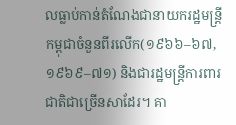លធ្លាប់កាន់តំណែងជានាយករដ្ឋមន្ត្រីកម្ពុជាចំនួនពីរលើក(១៩៦៦–៦៧, ១៩៦៩–៧១) និងជារដ្ឋមន្ត្រីការពារជាតិជាច្រើនសាដែរ។ គា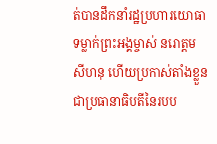ត់បានដឹកនាំរដ្ឋប្រហារយោធាទម្លាក់ព្រះអង្គម្ចាស់ នរោត្ដម សីហនុ ហើយប្រកាស់តាំងខ្លួនជាប្រធានាធិបតីនៃរបប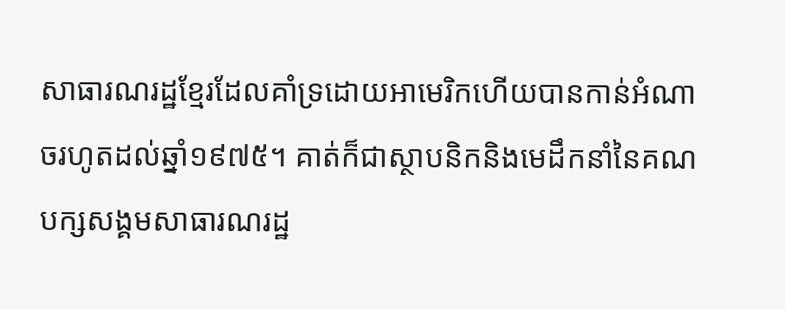សាធារណរដ្ឋខ្មែរដែលគាំទ្រដោយអាមេរិកហើយបានកាន់អំណាចរហូតដល់ឆ្នាំ១៩៧៥។ គាត់ក៏ជាស្ថាបនិកនិងមេដឹកនាំនៃគណបក្សសង្គមសាធារណរដ្ឋ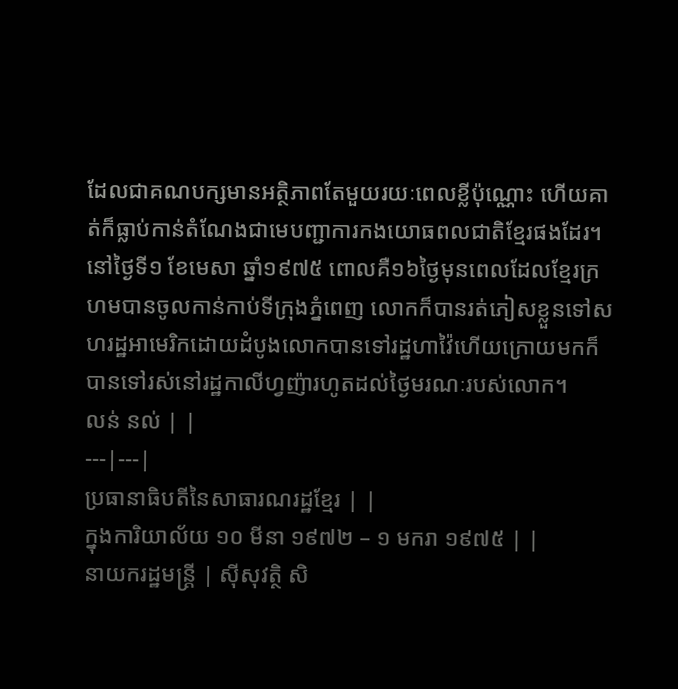ដែលជាគណបក្សមានអត្ថិភាពតែមួយរយៈពេលខ្លីប៉ុណ្ណោះ ហើយគាត់ក៏ធ្លាប់កាន់តំណែងជាមេបញ្ជាការកងយោធពលជាតិខ្មែរផងដែរ។ នៅថ្ងៃទី១ ខែមេសា ឆ្នាំ១៩៧៥ ពោលគឺ១៦ថ្ងៃមុនពេលដែលខ្មែរក្រហមបានចូលកាន់កាប់ទីក្រុងភ្នំពេញ លោកក៏បានរត់ភៀសខ្លួនទៅសហរដ្ឋអាមេរិកដោយដំបូងលោកបានទៅរដ្ឋហាវ៉ៃហើយក្រោយមកក៏បានទៅរស់នៅរដ្ឋកាលីហ្វញ៉ារហូតដល់ថ្ងៃមរណៈរបស់លោក។
លន់ នល់ | |
---|---|
ប្រធានាធិបតីនៃសាធារណរដ្ឋខ្មែរ | |
ក្នុងការិយាល័យ ១០ មីនា ១៩៧២ – ១ មករា ១៩៧៥ | |
នាយករដ្ឋមន្ត្រី | ស៊ីសុវត្ថិ សិ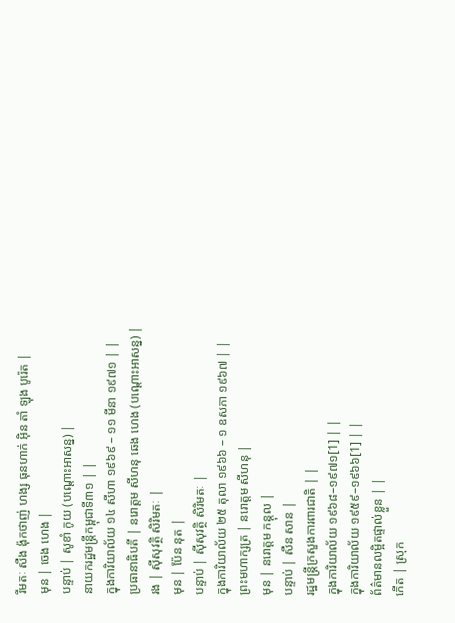រីមតៈ សឺង ង៉ុកថាញ់ ហង្ស ធុនហាក់ អ៊ិន តាំ ឡុង បូរ៉េត |
មុន | ចេង ហេង |
បន្ទាប់ | សូខាំ កូយ (បណ្តោះអាសន្ន) |
នាយករដ្ឋមន្រ្តីកម្ពុជាទី៣១ | |
ក្នុងការិយាល័យ ១៤ សីហា ១៩៦៩ – ១១ មីនា ១៩៧១ | |
ប្រធានាធិបតី | នរោត្តម សីហនុ ឆេង ហេង (បណ្តោះអាសន្ន) |
រង | ស៊ីសុវត្ថិ សិរិមតៈ |
មុន | ប៉ែន នុត |
បន្ទាប់ | ស៊ីសុវត្ថិ សិរិមតៈ |
ក្នុងការិយាល័យ ២៥ តុលា ១៩៦៦ – ១ ឧសភា ១៩៦៧ | |
ព្រះមហាក្សត្រ | នរោត្តម សីហនុ |
មុន | នរោត្តម កន្តុល |
បន្ទាប់ | សឺន សាន |
រដ្ឋមន្រ្តីក្រសួងការពារជាតិ | |
ក្នុងការិយាល័យ ១៩៦៨–១៩៧១[1] | |
ក្នុងការិយាល័យ ១៩៥៩–១៩៦៦[1] | |
ព័ត៌មានលម្អិតផ្ទាល់ខ្លួន | |
កើត | ស្រុក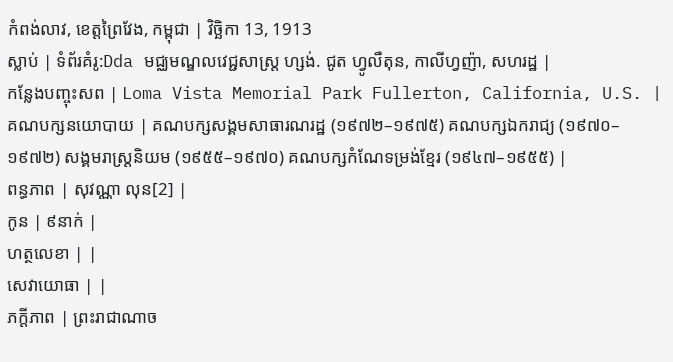កំពង់លាវ, ខេត្តព្រៃវែង, កម្ពុជា | វិច្ឆិកា 13, 1913
ស្លាប់ | ទំព័រគំរូ:Dda មជ្ឈមណ្ឌលវេជ្ជសាស្រ្ត ហ្សង់. ជូត ហ្វូលឺតុន, កាលីហ្វញ៉ា, សហរដ្ឋ |
កន្លែងបញ្ចុះសព | Loma Vista Memorial Park Fullerton, California, U.S. |
គណបក្សនយោបាយ | គណបក្សសង្គមសាធារណរដ្ឋ (១៩៧២–១៩៧៥) គណបក្សឯករាជ្យ (១៩៧០–១៩៧២) សង្គមរាស្រ្តនិយម (១៩៥៥–១៩៧០) គណបក្សកំណែទម្រង់ខ្មែរ (១៩៤៧–១៩៥៥) |
ពន្ធភាព | សុវណ្ណា លុន[2] |
កូន | ៩នាក់ |
ហត្ថលេខា | |
សេវាយោធា | |
ភក្ដីភាព | ព្រះរាជាណាច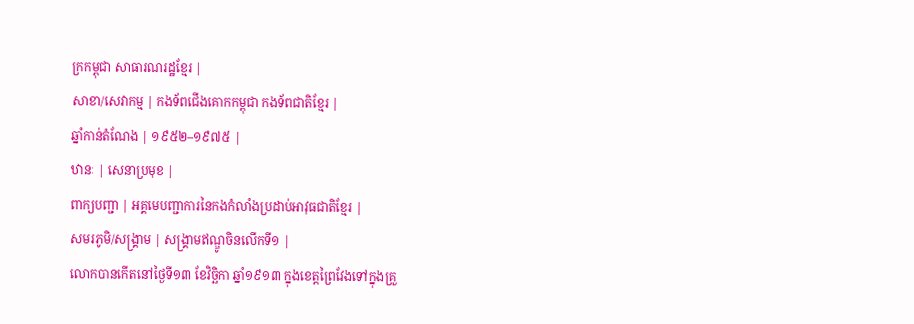ក្រកម្ពុជា សាធារណរដ្ឋខ្មែរ |
សាខា/សេវាកម្ម | កងទ័ពជើងគោកកម្ពុជា កងទ័ពជាតិខ្មែរ |
ឆ្នាំកាន់តំណែង | ១៩៥២–១៩៧៥ |
ឋានៈ | សេនាប្រមុខ |
ពាក្យបញ្ជា | អគ្គមេបញ្ជាការនៃកងកំលាំងប្រដាប់អាវុធជាតិខ្មែរ |
សមរភូមិ/សង្គ្រាម | សង្គ្រាមឥណ្ឌូចិនលើកទី១ |
លោកបានកើតនៅថ្ងៃទី១៣ ខែវិច្ឆិកា ឆ្នាំ១៩១៣ ក្នុងខេត្តព្រៃវែងទៅក្នុងគ្រួ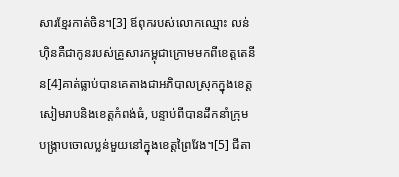សារខ្មែរកាត់ចិន។[3] ឪពុករបស់លោកឈ្មោះ លន់ ហ៊ិនគឺជាកូនរបស់គ្រួសារកម្ពុជាក្រោមមកពីខេត្តតេនីន[4]គាត់ធ្លាប់បានគេតាងជាអភិបាលស្រុកក្នុងខេត្តសៀមរាបនិងខេត្តកំពង់ធំ, បន្ទាប់ពីបានដឹកនាំក្រុមបង្ក្រាបចោលប្លន់មួយនៅក្នុងខេត្តព្រៃវែង។[5] ជីតា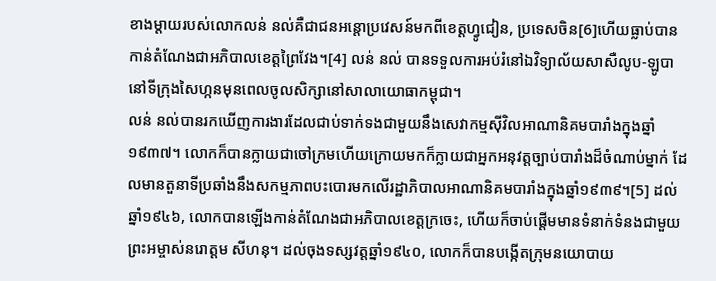ខាងម្តាយរបស់លោកលន់ នល់គឺជាជនអន្តោប្រវេសន៍មកពីខេត្តហ្វូជៀន, ប្រទេសចិន[6]ហើយធ្លាប់បានកាន់តំណែងជាអភិបាលខេត្តព្រៃវែង។[4] លន់ នល់ បានទទួលការអប់រំនៅឯវិទ្យាល័យសាសឺលូប-ឡូបានៅទីក្រុងសៃហ្កនមុនពេលចូលសិក្សានៅសាលាយោធាកម្ពុជា។
លន់ នល់បានរកឃើញការងារដែលជាប់ទាក់ទងជាមួយនឹងសេវាកម្មស៊ីវិលអាណានិគមបារាំងក្នុងឆ្នាំ១៩៣៧។ លោកក៏បានក្លាយជាចៅក្រមហើយក្រោយមកក៏ក្លាយជាអ្នកអនុវត្តច្បាប់បារាំងដ៏ចំណាប់ម្នាក់ ដែលមានតួនាទីប្រឆាំងនឹងសកម្មភាពបះបោរមកលើរដ្ឋាភិបាលអាណានិគមបារាំងក្នុងឆ្នាំ១៩៣៩។[5] ដល់ឆ្នាំ១៩៤៦, លោកបានឡើងកាន់តំណែងជាអភិបាលខេត្តក្រចេះ, ហើយក៏ចាប់ផ្តើមមានទំនាក់ទំនងជាមួយព្រះអម្ចាស់នរោត្ដម សីហនុ។ ដល់ចុងទស្សវត្តឆ្នាំ១៩៤០, លោកក៏បានបង្កើតក្រុមនយោបាយ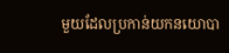មួយដែលប្រកាន់យកនយោបា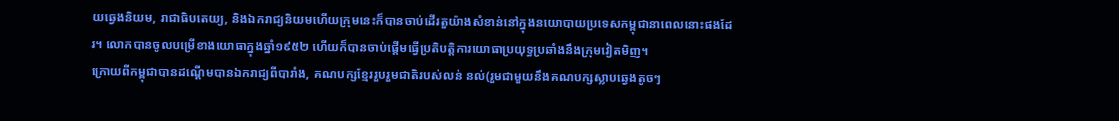យឆ្វេងនិយម, រាជាធិបតេយ្យ, និងឯករាជ្យនិយមហើយក្រុមនេះក៏បានចាប់ដើរតួយ៉ាងសំខាន់នៅក្នុងនយោបាយប្រទេសកម្ពុជានាពេលនោះផងដែរ។ លោកបានចូលបម្រើខាងយោធាក្នុងឆ្នាំ១៩៥២ ហើយក៏បានចាប់ផ្តើមធ្វើប្រតិបត្តិការយោធាប្រយុទ្ធប្រឆាំងនឹងក្រុមវៀតមិញ។
ក្រោយពីកម្ពុជាបានដណ្តើមបានឯករាជ្យពីបារាំង, គណបក្សខ្មែររួបរួមជាតិរបស់លន់ នល់(រួមជាមួយនឹងគណបក្សស្លាបឆ្វេងតូចៗ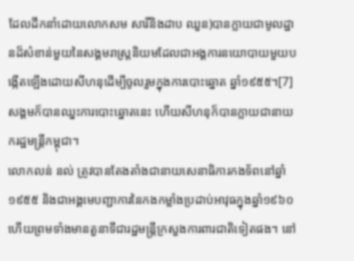ដែលដឹកនាំដោយលោកសម សារីនិងដាប ឈួន)បានក្លាយជាមូលដ្ឋានដ៏សំខាន់មួយនៃសង្គមរាស្រ្តនិយមដែលជាអង្គការនយោបាយមួយបង្កើតឡើងដោយសីហនុដើម្បីចូលរួមក្នុងការបោះឆ្នោត ឆ្នាំ១៩៥៥។[7] សង្គមក៏បានឈ្នះការបោះឆ្នោតនេះ ហើយសីហនុក៏បានក្លាយជានាយករដ្ឋមន្រ្តីកម្ពុជា។
លោកលន់ នល់ ត្រូវបានតែងតាំងជានាយសេនាធិការកងទ័ពនៅឆ្នាំ១៩៥៥ និងជាអង្គមេបញ្ជាការនៃកងកម្លាំងប្រដាប់អាវុធក្នុងឆ្នាំ១៩៦០ ហើយព្រមទាំងមានតួនាទីជារដ្ឋមន្រ្តីក្រសួងការពារជាតិទៀតផង។ នៅ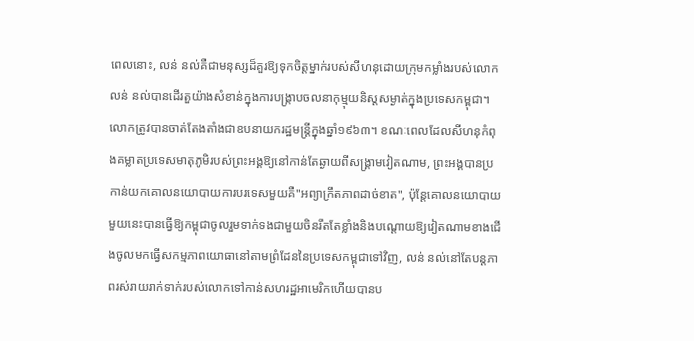ពេលនោះ, លន់ នល់គឺជាមនុស្សដ៏គួរឱ្យទុកចិត្តម្នាក់របស់សីហនុដោយក្រុមកម្លាំងរបស់លោកលន់ នល់បានដើរតួយ៉ាងសំខាន់ក្នុងការបង្ក្រាបចលនាកុម្មុយនិស្តសម្ងាត់ក្នុងប្រទេសកម្ពុជា។ លោកត្រូវបានចាត់តែងតាំងជាឧបនាយករដ្ឋមន្រ្តីក្នុងឆ្នាំ១៩៦៣។ ខណៈពេលដែលសីហនុកំពុងគម្លាតប្រទេសមាតុភូមិរបស់ព្រះអង្គឱ្យនៅកាន់តែឆ្ងាយពីសង្គ្រាមវៀតណាម, ព្រះអង្គបានប្រកាន់យកគោលនយោបាយការបរទេសមួយគឺ"អព្យាក្រឹតភាពដាច់ខាត", ប៉ុន្តែគោលនយោបាយមួយនេះបានធ្វើឱ្យកម្ពុជាចូលរួមទាក់ទងជាមួយចិនរឹតតែខ្លាំងនិងបណ្តោយឱ្យវៀតណាមខាងជើងចូលមកធ្វើសកម្មភាពយោធានៅតាមព្រំដែននៃប្រទេសកម្ពុជាទៅវិញ, លន់ នល់នៅតែបន្តភាពរស់រាយរាក់ទាក់របស់លោកទៅកាន់សហរដ្ឋអាមេរិកហើយបានប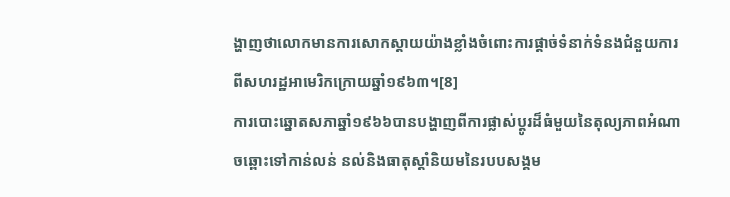ង្ហាញថាលោកមានការសោកស្តាយយ៉ាងខ្លាំងចំពោះការផ្តាច់ទំនាក់ទំនងជំនួយការពីសហរដ្ឋអាមេរិកក្រោយឆ្នាំ១៩៦៣។[8]
ការបោះឆ្នោតសភាឆ្នាំ១៩៦៦បានបង្ហាញពីការផ្លាស់ប្តូរដ៏ធំមួយនៃតុល្យភាពអំណាចឆ្ពោះទៅកាន់លន់ នល់និងធាតុស្តាំនិយមនៃរបបសង្គម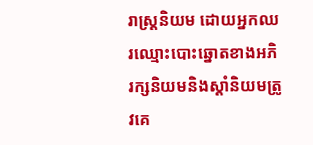រាស្រ្តនិយម ដោយអ្នកឈរឈ្មោះបោះឆ្នោតខាងអភិរក្សនិយមនិងស្តាំនិយមត្រូវគេ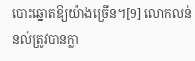បោះឆ្នោតឱ្យយ៉ាងច្រើន។[9] លោកលន់ នល់ត្រូវបានក្លា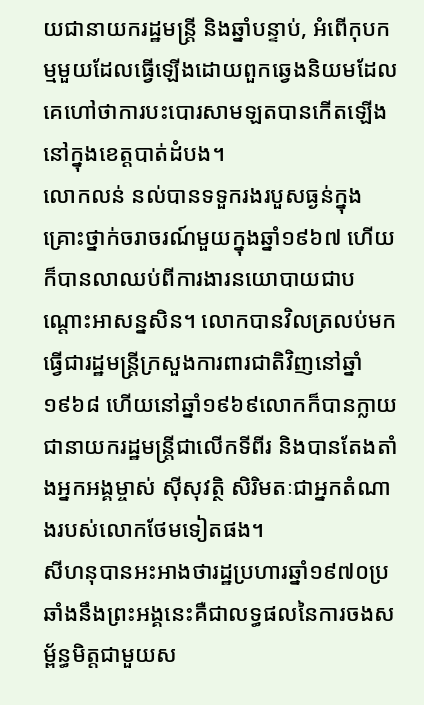យជានាយករដ្ឋមន្រ្តី និងឆ្នាំបន្ទាប់, អំពើកុបកម្មមួយដែលធ្វើឡើងដោយពួកឆ្វេងនិយមដែលគេហៅថាការបះបោរសាមឡតបានកើតឡើងនៅក្នុងខេត្តបាត់ដំបង។
លោកលន់ នល់បានទទួករងរបួសធ្ងន់ក្នុងគ្រោះថ្នាក់ចរាចរណ៍មួយក្នុងឆ្នាំ១៩៦៧ ហើយក៏បានលាឈប់ពីការងារនយោបាយជាបណ្តោះអាសន្នសិន។ លោកបានវិលត្រលប់មកធ្វើជារដ្ឋមន្រ្តីក្រសួងការពារជាតិវិញនៅឆ្នាំ១៩៦៨ ហើយនៅឆ្នាំ១៩៦៩លោកក៏បានក្លាយជានាយករដ្ឋមន្រ្តីជាលើកទីពីរ និងបានតែងតាំងអ្នកអង្គម្ចាស់ ស៊ីសុវត្ថិ សិរិមតៈជាអ្នកតំណាងរបស់លោកថែមទៀតផង។
សីហនុបានអះអាងថារដ្ឋប្រហារឆ្នាំ១៩៧០ប្រឆាំងនឹងព្រះអង្គនេះគឺជាលទ្ធផលនៃការចងសម្ព័ន្ធមិត្តជាមួយស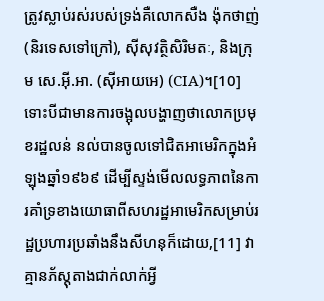ត្រូវស្លាប់រស់របស់ទ្រង់គឺលោកសឺង ង៉ុកថាញ់ (និរទេសទៅក្រៅ), ស៊ីសុវត្ថិសិរិមតៈ, និងក្រុម សេ.អ៊ី.អា. (ស៊ីអាយអេ) (CIA)។[10] ទោះបីជាមានការចង្អុលបង្ហាញថាលោកប្រមុខរដ្ឋលន់ នល់បានចូលទៅជិតអាមេរិកក្នុងអំឡុងឆ្នាំ១៩៦៩ ដើម្បីស្ទង់មើលលទ្ធភាពនៃការគាំទ្រខាងយោធាពីសហរដ្ឋអាមេរិកសម្រាប់រដ្ឋប្រហារប្រឆាំងនឹងសីហនុក៏ដោយ,[11] វាគ្មានភ័ស្តុតាងជាក់លាក់អ្វី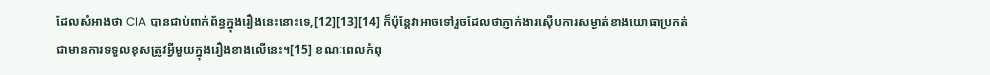ដែលសំអាងថា CIA បានជាប់ពាក់ព័ន្ធក្នុងរឿងនេះនោះទេ,[12][13][14] ក៏ប៉ុន្តែវាអាចទៅរួចដែលថាភ្ញាក់ងារស៊ើបការសម្ងាត់ខាងយោធាប្រកត់ជាមានការទទួលខុសត្រូវអ្វីមួយក្នុងរឿងខាងលើនេះ។[15] ខណៈពេលកំពុ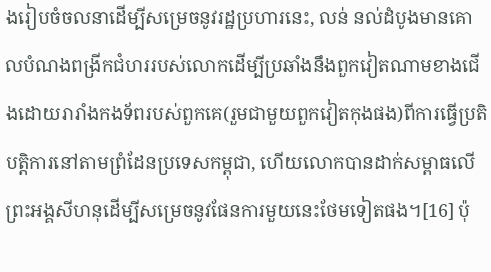ងរៀបចំចលនាដើម្បីសម្រេចនូវរដ្ឋប្រហារនេះ, លន់ នល់ដំបូងមានគោលបំណងពង្រីកជំហររបស់លោកដើម្បីប្រឆាំងនឹងពួកវៀតណាមខាងជើងដោយរារាំងកងទ័ពរបស់ពួកគេ(រួមជាមួយពួកវៀតកុងផង)ពីការធ្វើប្រតិបត្តិការនៅតាមព្រំដែនប្រទេសកម្ពុជា, ហើយលោកបានដាក់សម្ពាធលើព្រះអង្គសីហនុដើម្បីសម្រេចនូវផែនការមួយនេះថែមទៀតផង។[16] ប៉ុ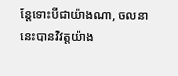ន្តែទោះបីជាយ៉ាងណា, ចលនានេះបានវិវត្តយ៉ាង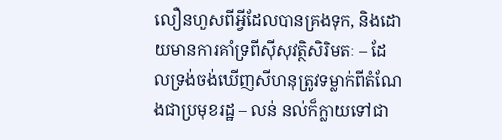លឿនហួសពីអ្វីដែលបានគ្រងទុក, និងដោយមានការគាំទ្រពីស៊ីសុវត្ថិសិរិមតៈ – ដែលទ្រង់ចង់ឃើញសីហនុត្រូវទម្លាក់ពីតំណែងជាប្រមុខរដ្ឋ – លន់ នល់ក៏ក្លាយទៅជា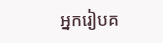អ្នករៀបគ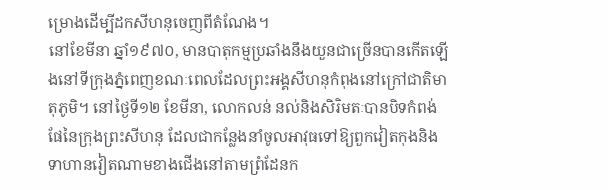ម្រោងដើម្បីដកសីហនុចេញពីតំណែង។
នៅខែមីនា ឆ្នាំ១៩៧០, មានបាតុកម្មប្រឆាំងនឹងយួនជាច្រើនបានកើតឡើងនៅទីក្រុងភ្នំពេញខណៈពេលដែលព្រះអង្គសីហនុកំពុងនៅក្រៅជាតិមាតុភូមិ។ នៅថ្ងៃទី១២ ខែមីនា, លោកលន់ នល់និងសិរិមតៈបានបិទកំពង់ផែនៃក្រុងព្រះសីហនុ ដែលជាកន្លែងនាំចូលអាវុធទៅឱ្យពួកវៀតកុងនិងទាហានវៀតណាមខាងជើងនៅតាមព្រំដែនក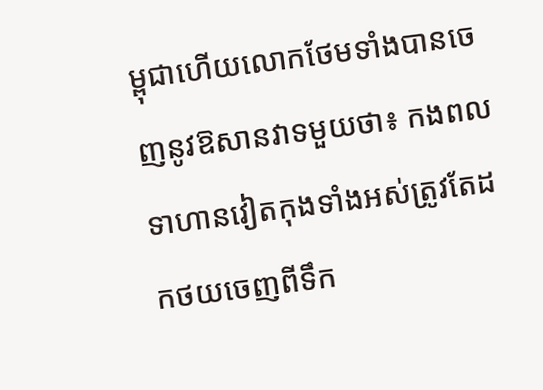ម្ពុជាហើយលោកថែមទាំងបានចេញនូវឱសានវាទមួយថា៖ កងពលទាហានវៀតកុងទាំងអស់ត្រូវតែដកថយចេញពីទឹក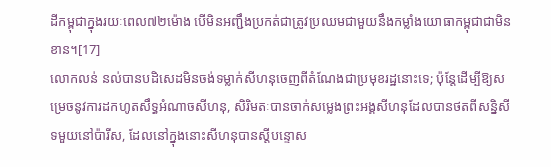ដីកម្ពុជាក្នុងរយៈពេល៧២ម៉ោង បើមិនអញ្ជឹងប្រកត់ជាត្រូវប្រឈមជាមួយនឹងកម្លាំងយោធាកម្ពុជាជាមិនខាន។[17]
លោកលន់ នល់បានបដិសេដមិនចង់ទម្លាក់សីហនុចេញពីតំណែងជាប្រមុខរដ្ឋនោះទេ; ប៉ុន្តែដើម្បីឱ្យសម្រេចនូវការដកហូតសឹទ្ធអំណាចសីហនុ, សិរិមតៈបានចាក់សម្លេងព្រះអង្គសីហនុដែលបានថតពីសន្និសីទមួយនៅប៉ារីស, ដែលនៅក្នុងនោះសីហនុបានស្តីបន្ទោស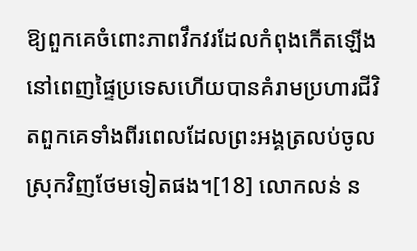ឱ្យពួកគេចំពោះភាពវឹកវរដែលកំពុងកើតឡើងនៅពេញផ្ទៃប្រទេសហើយបានគំរាមប្រហារជីវិតពួកគេទាំងពីរពេលដែលព្រះអង្គត្រលប់ចូលស្រុកវិញថែមទៀតផង។[18] លោកលន់ ន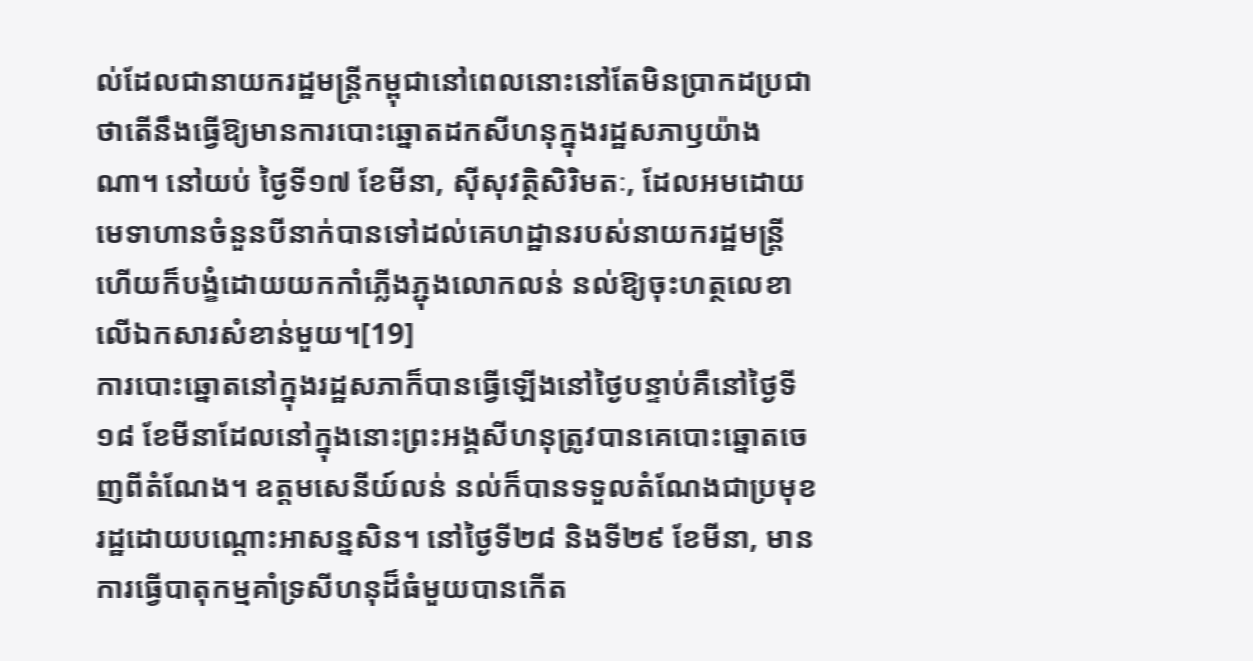ល់ដែលជានាយករដ្ឋមន្រ្តីកម្ពុជានៅពេលនោះនៅតែមិនប្រាកដប្រជាថាតើនឹងធ្វើឱ្យមានការបោះឆ្នោតដកសីហនុក្នុងរដ្ឋសភាឫយ៉ាងណា។ នៅយប់ ថ្ងៃទី១៧ ខែមីនា, ស៊ីសុវត្ថិសិរិមតៈ, ដែលអមដោយមេទាហានចំនួនបីនាក់បានទៅដល់គេហដ្ឋានរបស់នាយករដ្ឋមន្រ្តីហើយក៏បង្ខំដោយយកកាំភ្លើងភ្ជុងលោកលន់ នល់ឱ្យចុះហត្ថលេខាលើឯកសារសំខាន់មួយ។[19]
ការបោះឆ្នោតនៅក្នុងរដ្ឋសភាក៏បានធ្វើឡើងនៅថ្ងៃបន្ទាប់គឺនៅថ្ងៃទី១៨ ខែមីនាដែលនៅក្នុងនោះព្រះអង្គសីហនុត្រូវបានគេបោះឆ្នោតចេញពីតំណែង។ ឧត្តមសេនីយ៍លន់ នល់ក៏បានទទួលតំណែងជាប្រមុខរដ្ឋដោយបណ្តោះអាសន្នសិន។ នៅថ្ងៃទី២៨ និងទី២៩ ខែមីនា, មានការធ្វើបាតុកម្មគាំទ្រសីហនុដ៏ធំមួយបានកើត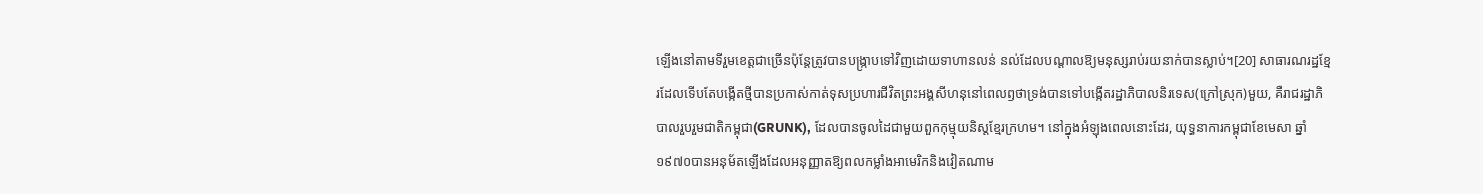ឡើងនៅតាមទីរួមខេត្តជាច្រើនប៉ុន្តែត្រូវបានបង្ក្រាបទៅវិញដោយទាហានលន់ នល់ដែលបណ្តាលឱ្យមនុស្សរាប់រយនាក់បានស្លាប់។[20] សាធារណរដ្ឋខ្មែរដែលទើបតែបង្កើតថ្មីបានប្រកាស់កាត់ទុសប្រហារជីវិតព្រះអង្គសីហនុនៅពេលឭថាទ្រង់បានទៅបង្កើតរដ្ឋាភិបាលនិរទេស(ក្រៅស្រុក)មួយ, គឺរាជរដ្ឋាភិបាលរួបរួមជាតិកម្ពុជា(GRUNK), ដែលបានចូលដៃជាមួយពួកកុម្មុយនិស្តខ្មែរក្រហម។ នៅក្នុងអំឡុងពេលនោះដែរ, យុទ្ធនាការកម្ពុជាខែមេសា ឆ្នាំ១៩៧០បានអនុម័តឡើងដែលអនុញ្ញាតឱ្យពលកម្លាំងអាមេរិកនិងវៀតណាម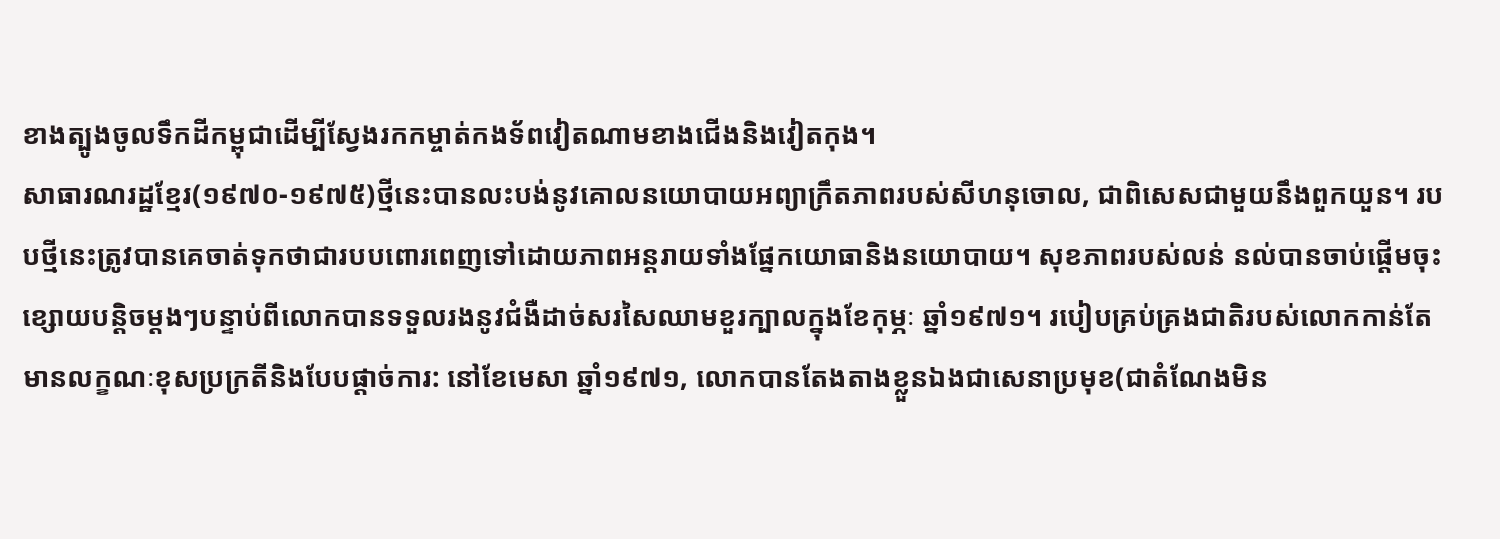ខាងត្បូងចូលទឹកដីកម្ពុជាដើម្បីស្វែងរកកម្ចាត់កងទ័ពវៀតណាមខាងជើងនិងវៀតកុង។
សាធារណរដ្ឋខ្មែរ(១៩៧០-១៩៧៥)ថ្មីនេះបានលះបង់នូវគោលនយោបាយអព្យាក្រឹតភាពរបស់សីហនុចោល, ជាពិសេសជាមួយនឹងពួកយួន។ របបថ្មីនេះត្រូវបានគេចាត់ទុកថាជារបបពោរពេញទៅដោយភាពអន្តរាយទាំងផ្នែកយោធានិងនយោបាយ។ សុខភាពរបស់លន់ នល់បានចាប់ផ្តើមចុះខ្សោយបន្តិចម្តងៗបន្ទាប់ពីលោកបានទទួលរងនូវជំងឺដាច់សរសៃឈាមខួរក្បាលក្នុងខែកុម្ភៈ ឆ្នាំ១៩៧១។ របៀបគ្រប់គ្រងជាតិរបស់លោកកាន់តែមានលក្ខណៈខុសប្រក្រតីនិងបែបផ្តាច់ការ: នៅខែមេសា ឆ្នាំ១៩៧១, លោកបានតែងតាងខ្លួនឯងជាសេនាប្រមុខ(ជាតំណែងមិន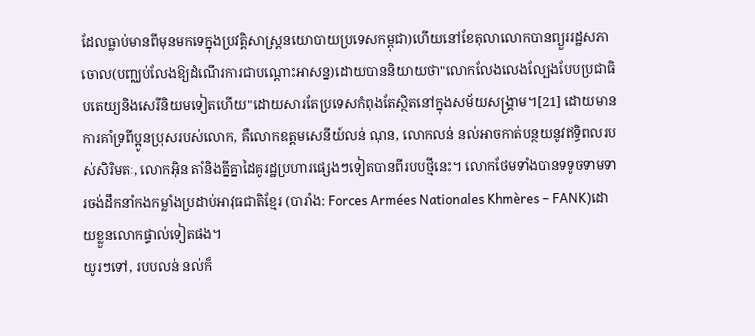ដែលធ្លាប់មានពីមុនមកទេក្នុងប្រវត្តិសាស្រ្តនយោបាយប្រទេសកម្ពុជា)ហើយនៅខែតុលាលោកបានព្យួររដ្ឋសភាចោល(បញ្ឈប់លែងឱ្យដំណើរការជាបណ្តោះអាសន្ន)ដោយបាននិយាយថា"លោកលែងលេងល្បែងបែបប្រជាធិបតេយ្យនិងសេរីនិយមទៀតហើយ"ដោយសារតែប្រទេសកំពុងតែស្ថិតនៅក្នុងសម័យសង្គ្រាម។[21] ដោយមានការគាំទ្រពីប្អូនប្រុសរបស់លោក, គឺលោកឧត្តមសេនីយ៍លន់ ណុន, លោកលន់ នល់អាចកាត់បន្ថយនូវឥទ្ធិពលរបស់សិរិមតៈ, លោកអ៊ិន តាំនិងគ្នីគ្នាដៃគូរដ្ឋប្រហារផ្សេងៗទៀតបានពីរបបថ្មីនេះ។ លោកថែមទាំងបានទទូចទាមទារចង់ដឹកនាំកងកម្លាំងប្រដាប់អាវុធជាតិខ្មែរ (បារាំង: Forces Armées Nationales Khmères – FANK)ដោយខ្លួនលោកផ្ទាល់ទៀតផង។
យូរៗទៅ, របបលន់ នល់ក៏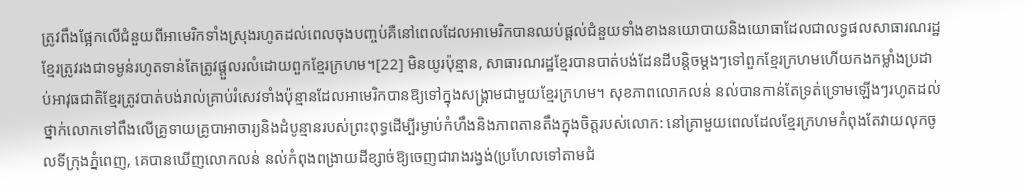ត្រូវពឹងផ្អែកលើជំនួយពីអាមេរិកទាំងស្រុងរហូតដល់ពេលចុងបញ្ចប់គឺនៅពេលដែលអាមេរិកបានឈប់ផ្តល់ជំនួយទាំងខាងនយោបាយនិងយោធាដែលជាលទ្ធផលសាធារណរដ្ឋខ្មែរត្រូវរងជាទម្ងន់រហូតទាន់តែត្រូវផ្តួលរលំដោយពួកខ្មែរក្រហម។[22] មិនយូរប៉ុន្មាន, សាធារណរដ្ឋខ្មែរបានបាត់បង់ដែនដីបន្តិចម្តងៗទៅពួកខ្មែរក្រហមហើយកងកម្លាំងប្រដាប់អាវុធជាតិខ្មែរត្រូវបាត់បង់រាល់គ្រាប់រំសេវទាំងប៉ុន្មានដែលអាមេរិកបានឱ្យទៅក្នុងសង្គ្រាមជាមួយខ្មែរក្រហម។ សុខភាពលោកលន់ នល់បានកាន់តែទ្រត់ទ្រោមឡើងៗរហូតដល់ថ្នាក់លោកទៅពឹងលើគ្រូទាយគ្រូបាអាចារ្យនិងដំបូន្មានរបស់ព្រះពុទ្ធដើម្បីរម្ងាប់កំហឹងនិងភាពតានតឹងក្នុងចិត្តរបស់លោក: នៅគ្រាមួយពេលដែលខ្មែរក្រហមកំពុងតែវាយលុកចូលទីក្រុងភ្នំពេញ, គេបានឃើញលោកលន់ នល់កំពុងពង្រាយដីខ្សាច់ឱ្យចេញជារាងរង្វង់(ប្រហែលទៅតាមជំ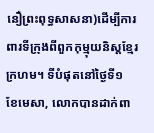នឿព្រះពុទ្ធសាសនា)ដើម្បីការពារទីក្រុងពីពួកកុម្មុយនិស្តខ្មែរក្រហម។ ទីបំផុតនៅថ្ងៃទី១ ខែមេសា, លោកបានដាក់ពា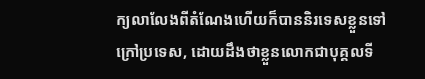ក្យលាលែងពីតំណែងហើយក៏បាននិរទេសខ្លួនទៅក្រៅប្រទេស, ដោយដឹងថាខ្លួនលោកជាបុគ្គលទី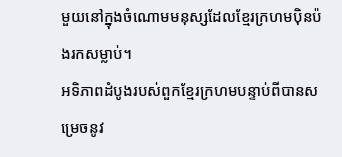មួយនៅក្នុងចំណោមមនុស្សដែលខ្មែរក្រហមប៉ិនប៉ងរកសម្លាប់។
អទិភាពដំបូងរបស់ពួកខ្មែរក្រហមបន្ទាប់ពីបានសម្រេចនូវ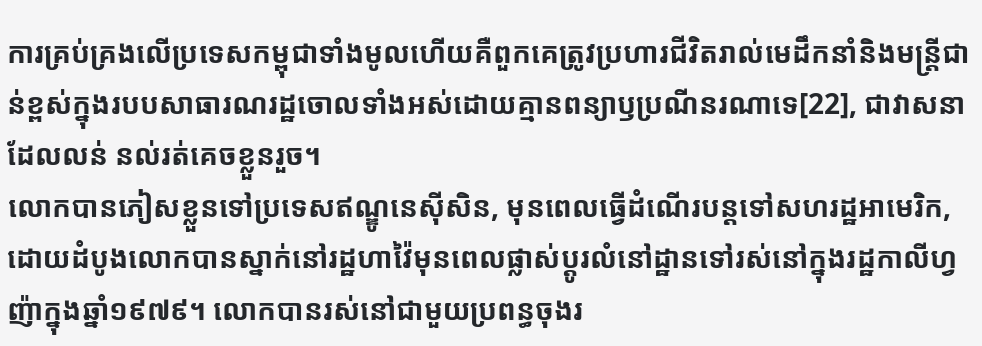ការគ្រប់គ្រងលើប្រទេសកម្ពុជាទាំងមូលហើយគឺពួកគេត្រូវប្រហារជីវិតរាល់មេដឹកនាំនិងមន្រ្តីជាន់ខ្ពស់ក្នុងរបបសាធារណរដ្ឋចោលទាំងអស់ដោយគ្មានពន្យាឫប្រណីនរណាទេ[22], ជាវាសនាដែលលន់ នល់រត់គេចខ្លួនរួច។
លោកបានភៀសខ្លួនទៅប្រទេសឥណ្ឌូនេស៊ីសិន, មុនពេលធ្វើដំណើរបន្តទៅសហរដ្ឋអាមេរិក, ដោយដំបូងលោកបានស្នាក់នៅរដ្ឋហាវ៉ៃមុនពេលផ្លាស់ប្តូរលំនៅដ្ឋានទៅរស់នៅក្នុងរដ្ឋកាលីហ្វញ៉ាក្នុងឆ្នាំ១៩៧៩។ លោកបានរស់នៅជាមួយប្រពន្ធចុងរ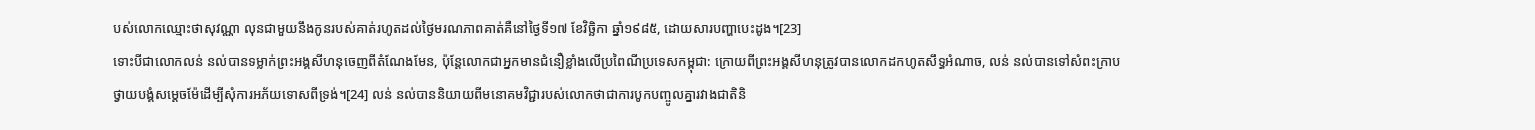បស់លោកឈ្មោះថាសុវណ្ណា លុនជាមួយនឹងកូនរបស់គាត់រហូតដល់ថ្ងៃមរណភាពគាត់គឺនៅថ្ងៃទី១៧ ខែវិច្ឆិកា ឆ្នាំ១៩៨៥, ដោយសារបញ្ហាបេះដូង។[23]
ទោះបីជាលោកលន់ នល់បានទម្លាក់ព្រះអង្គសីហនុចេញពីតំណែងមែន, ប៉ុន្តែលោកជាអ្នកមានជំនឿខ្លាំងលើប្រពៃណីប្រទេសកម្ពុជា: ក្រោយពីព្រះអង្គសីហនុត្រូវបានលោកដកហូតសឹទ្ធអំណាច, លន់ នល់បានទៅសំពះក្រាបថ្វាយបង្គំសម្តេចម៉ែដើម្បីសុំការអភ័យទោសពីទ្រង់។[24] លន់ នល់បាននិយាយពីមនោគមវិជ្ជារបស់លោកថាជាការបូកបញ្ចូលគ្នារវាងជាតិនិ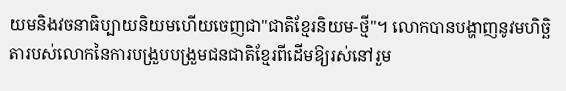យមនិងវចនាធិប្បាយនិយមហើយចេញជា"ជាតិខ្មែរនិយម-ថ្មី"។ លោកបានបង្ហាញនូវមហិច្ឆិតារបស់លោកនៃការបង្រួបបង្រួមជនជាតិខ្មែរពីដើមឱ្យរស់នៅរួម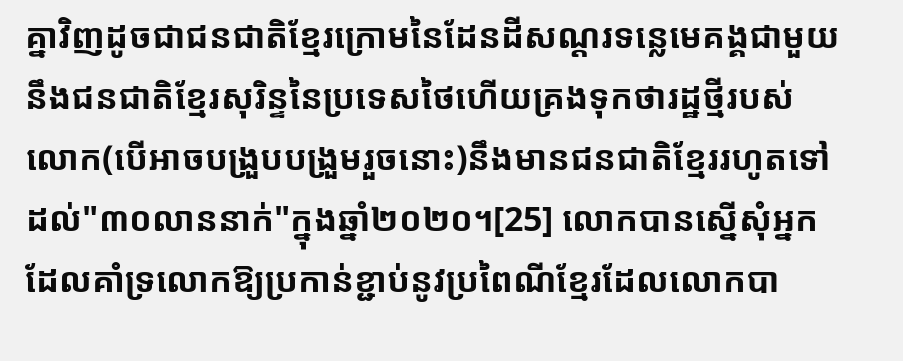គ្នាវិញដូចជាជនជាតិខ្មែរក្រោមនៃដែនដីសណ្តរទន្លេមេគង្គជាមួយនឹងជនជាតិខ្មែរសុរិន្ទនៃប្រទេសថៃហើយគ្រងទុកថារដ្ឋថ្មីរបស់លោក(បើអាចបង្រួបបង្រួមរួចនោះ)នឹងមានជនជាតិខ្មែររហូតទៅដល់"៣០លាននាក់"ក្នុងឆ្នាំ២០២០។[25] លោកបានស្នើសុំអ្នកដែលគាំទ្រលោកឱ្យប្រកាន់ខ្ជាប់នូវប្រពៃណីខ្មែរដែលលោកបា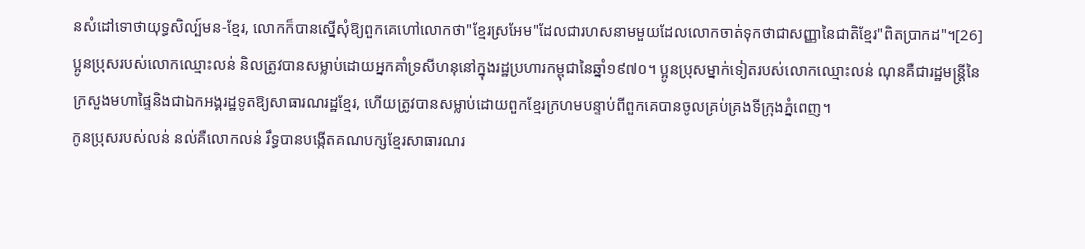នសំដៅទោថាយុទ្ធសិល្ប៍មន-ខ្មែរ, លោកក៏បានស្នើសុំឱ្យពួកគេហៅលោកថា"ខ្មែរស្រអែម"ដែលជារហសនាមមួយដែលលោកចាត់ទុកថាជាសញ្ញានៃជាតិខ្មែរ"ពិតប្រាកដ"។[26]
ប្អូនប្រុសរបស់លោកឈ្មោះលន់ និលត្រូវបានសម្លាប់ដោយអ្នកគាំទ្រសីហនុនៅក្នុងរដ្ឋប្រហារកម្ពុជានៃឆ្នាំ១៩៧០។ ប្អូនប្រុសម្នាក់ទៀតរបស់លោកឈ្មោះលន់ ណុនគឺជារដ្ឋមន្រ្តីនៃក្រសួងមហាផ្ទៃនិងជាឯកអង្គរដ្ឋទូតឱ្យសាធារណរដ្ឋខ្មែរ, ហើយត្រូវបានសម្លាប់ដោយពួកខ្មែរក្រហមបន្ទាប់ពីពួកគេបានចូលគ្រប់គ្រងទីក្រុងភ្នំពេញ។
កូនប្រុសរបស់លន់ នល់គឺលោកលន់ រឹទ្ធបានបង្កើតគណបក្សខ្មែរសាធារណរ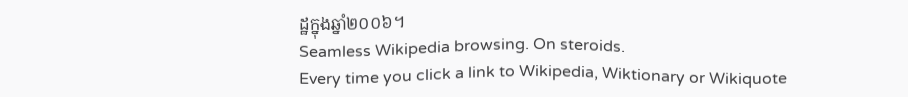ដ្ឋក្នុងឆ្នាំ២០០៦។
Seamless Wikipedia browsing. On steroids.
Every time you click a link to Wikipedia, Wiktionary or Wikiquote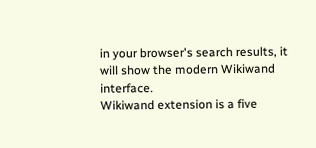in your browser's search results, it will show the modern Wikiwand interface.
Wikiwand extension is a five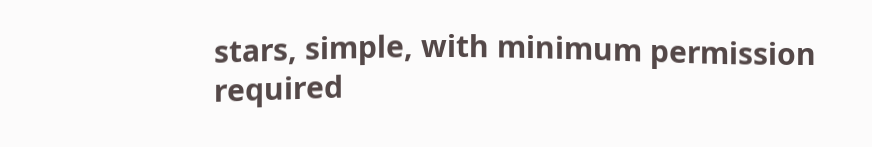stars, simple, with minimum permission required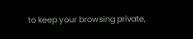to keep your browsing private,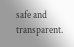safe and transparent.